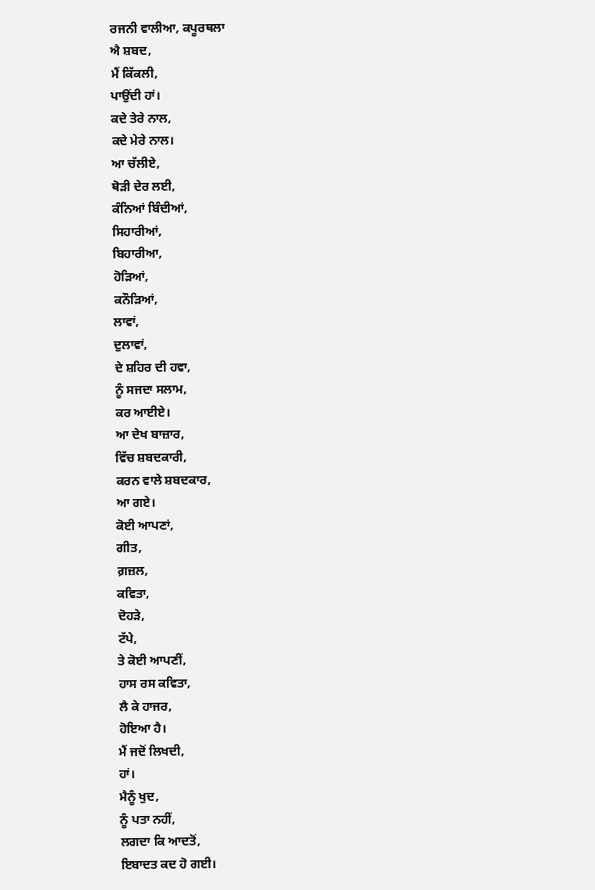ਰਜਨੀ ਵਾਲੀਆ, ਕਪੂਰਥਲਾ
ਐ ਸ਼ਬਦ,
ਮੈਂ ਕਿੱਕਲੀ,
ਪਾਉਂਦੀ ਹਾਂ।
ਕਦੇ ਤੇਰੇ ਨਾਲ,
ਕਦੇ ਮੇਰੇ ਨਾਲ।
ਆ ਚੱਲੀਏ,
ਥੋੜੀ ਦੇਰ ਲਈ,
ਕੰਨਿਆਂ ਬਿੰਦੀਆਂ,
ਸਿਹਾਰੀਆਂ,
ਬਿਹਾਰੀਆ,
ਹੋੜਿਆਂ,
ਕਨੌੜਿਆਂ,
ਲਾਵਾਂ,
ਦੁਲਾਵਾਂ,
ਦੇ ਸ਼ਹਿਰ ਦੀ ਹਵਾ,
ਨੂੰ ਸਜਦਾ ਸਲਾਮ,
ਕਰ ਆਈਏ।
ਆ ਦੇਖ ਬਾਜ਼ਾਰ,
ਵਿੱਚ ਸ਼ਬਦਕਾਰੀ,
ਕਰਨ ਵਾਲੇ ਸ਼ਬਦਕਾਰ,
ਆ ਗਏ।
ਕੋਈ ਆਪਣਾਂ,
ਗੀਤ,
ਗ਼ਜ਼ਲ,
ਕਵਿਤਾ,
ਦੋਹੜੇ,
ਟੱਪੇ,
ਤੇ ਕੋਈ ਆਪਣੀਂ,
ਹਾਸ ਰਸ ਕਵਿਤਾ,
ਲੈ ਕੇ ਹਾਜਰ,
ਹੋਇਆ ਹੈ।
ਮੈਂ ਜਦੋਂ ਲਿਖਦੀ,
ਹਾਂ।
ਮੈਨੂੰ ਖੁਦ,
ਨੂੰ ਪਤਾ ਨਹੀਂ,
ਲਗਦਾ ਕਿ ਆਦਤੋਂ,
ਇਬਾਦਤ ਕਦ ਹੋ ਗਈ।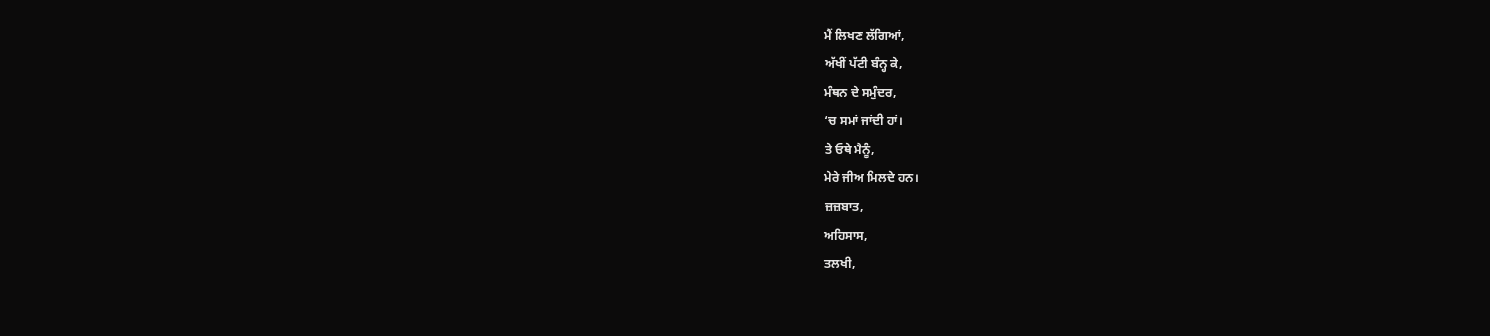ਮੈਂ ਲਿਖਣ ਲੱਗਿਆਂ,
ਅੱਖੀਂ ਪੱਟੀ ਬੰਨ੍ਹ ਕੇ,
ਮੰਥਨ ਦੇ ਸਮੁੰਦਰ,
‘ਚ ਸਮਾਂ ਜਾਂਦੀ ਹਾਂ।
ਤੇ ਓਥੇ ਮੈਨੂੰ,
ਮੇਰੇ ਜੀਅ ਮਿਲਦੇ ਹਨ।
ਜ਼ਜ਼ਬਾਤ,
ਅਹਿਸਾਸ,
ਤਲਖੀ,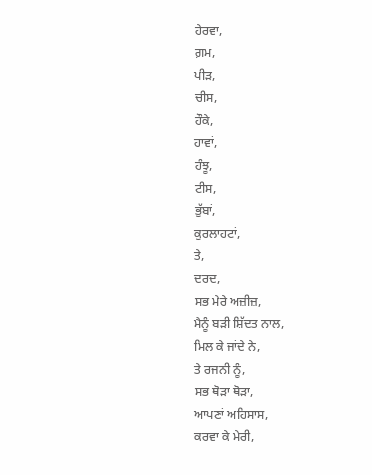ਹੇਰਵਾ,
ਗ਼ਮ,
ਪੀੜ,
ਚੀਸ,
ਹੌਕੇ,
ਹਾਵਾਂ,
ਹੰਝੂ,
ਟੀਸ,
ਭੁੱਬਾਂ,
ਕੁਰਲਾਹਟਾਂ,
ਤੇ,
ਦਰਦ,
ਸਭ ਮੇਰੇ ਅਜ਼ੀਜ਼,
ਮੈਨੂੰ ਬੜੀ ਸ਼ਿੱਦਤ ਨਾਲ,
ਮਿਲ ਕੇ ਜਾਂਦੇ ਨੇ,
ਤੇ ਰਜਨੀ ਨੂੰ,
ਸਭ ਥੋੜਾ ਥੋੜਾ,
ਆਪਣਾਂ ਅਹਿਸਾਸ,
ਕਰਵਾ ਕੇ ਮੇਰੀ,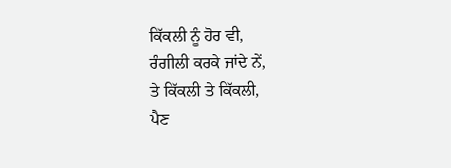ਕਿੱਕਲੀ ਨੂੰ ਹੋਰ ਵੀ,
ਰੰਗੀਲੀ ਕਰਕੇ ਜਾਂਦੇ ਨੇਂ,
ਤੇ ਕਿੱਕਲੀ ਤੇ ਕਿੱਕਲੀ,
ਪੈਣ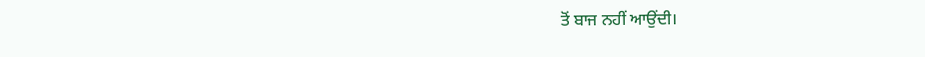ਤੋਂ ਬਾਜ ਨਹੀਂ ਆਉਂਦੀ।